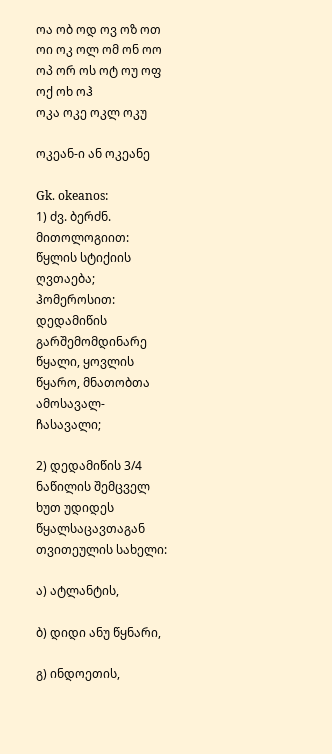ოა ობ ოდ ოვ ოზ ოთ ოი ოკ ოლ ომ ონ ოო ოპ ორ ოს ოტ ოუ ოფ ოქ ოხ ოჰ
ოკა ოკე ოკლ ოკუ

ოკეან-ი ან ოკეანე

Gk. okeanos:
1) ძვ. ბერძნ. მითოლოგიით: წყლის სტიქიის ღვთაება; ჰომეროსით: დედამიწის გარშემომდინარე წყალი, ყოვლის წყარო, მნათობთა ამოსავალ-ჩასავალი;

2) დედამიწის 3/4 ნაწილის შემცველ ხუთ უდიდეს წყალსაცავთაგან თვითეულის სახელი:

ა) ატლანტის,

ბ) დიდი ანუ წყნარი,

გ) ინდოეთის,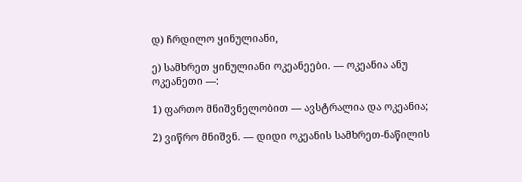დ) ჩრდილო ყინულიანი,

ე) სამხრეთ ყინულიანი ოკეანეები. — ოკეანია ანუ ოკეანეთი —:

1) ფართო მნიშვნელობით — ავსტრალია და ოკეანია;

2) ვიწრო მნიშვნ. — დიდი ოკეანის სამხრეთ-ნაწილის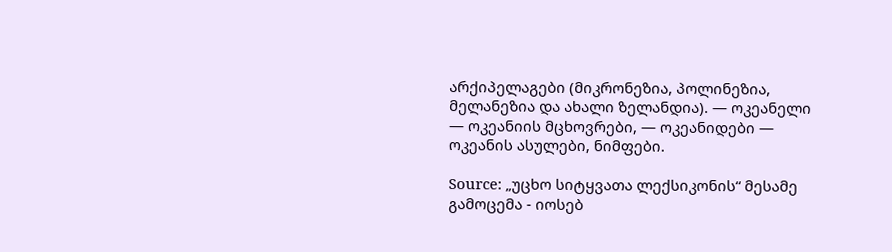არქიპელაგები (მიკრონეზია, პოლინეზია, მელანეზია და ახალი ზელანდია). — ოკეანელი — ოკეანიის მცხოვრები, — ოკეანიდები — ოკეანის ასულები, ნიმფები.

Source: „უცხო სიტყვათა ლექსიკონის“ მესამე გამოცემა - იოსებ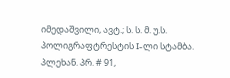იმედაშვილი, ავტ.; ს. ს. მ. უ.ს. პოლიგრაფტრესტის I-ლი სტამბა. პლეხან. პრ. # 91,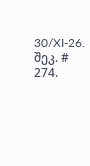30/XI-26. შეკ. # 274.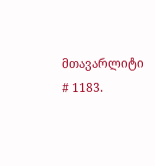მთავარლიტი # 1183.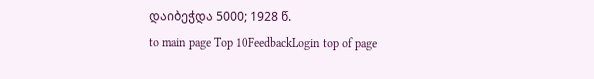დაიბეჭდა 5000; 1928 წ.
to main page Top 10FeedbackLogin top of page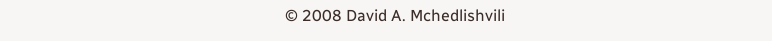© 2008 David A. Mchedlishvili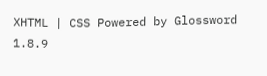XHTML | CSS Powered by Glossword 1.8.9